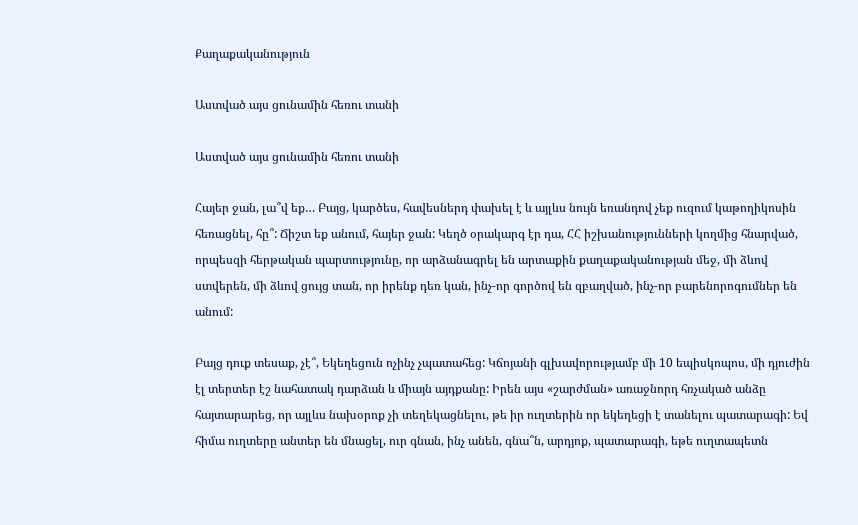Քաղաքականություն

Աստված այս ցունամին հեռու տանի

Աստված այս ցունամին հեռու տանի

Հայեր ջան, լա՞վ եք… Բայց, կարծես, հավեսներդ փախել է և այլևս նույն եռանդով չեք ուզում կաթողիկոսին հեռացնել, հը՞: Ճիշտ եք անում, հայեր ջան: Կեղծ օրակարգ էր դա, ՀՀ իշխանությունների կողմից հնարված, որպեսզի հերթական պարտությունը, որ արձանագրել են արտաքին քաղաքականության մեջ, մի ձևով ստվերեն, մի ձևով ցույց տան, որ իրենք դեռ կան, ինչ-որ գործով են զբաղված, ինչ-որ բարենորոգումներ են անում:

Բայց դուք տեսաք, չէ՞, Եկեղեցուն ոչինչ չպատահեց: Կճոյանի գլխավորությամբ մի 10 եպիսկոպոս, մի դյուժին էլ տերտեր էշ նահատակ դարձան և միայն այդքանը: Իրեն այս «շարժման» առաջնորդ հռչակած անձը հայտարարեց, որ այլևս նախօրոք չի տեղեկացնելու, թե իր ուղտերին որ եկեղեցի է տանելու պատարագի: Եվ հիմա ուղտերը անտեր են մնացել, ուր գնան, ինչ անեն, գնա՞ն, արդյոք, պատարագի, եթե ուղտապետն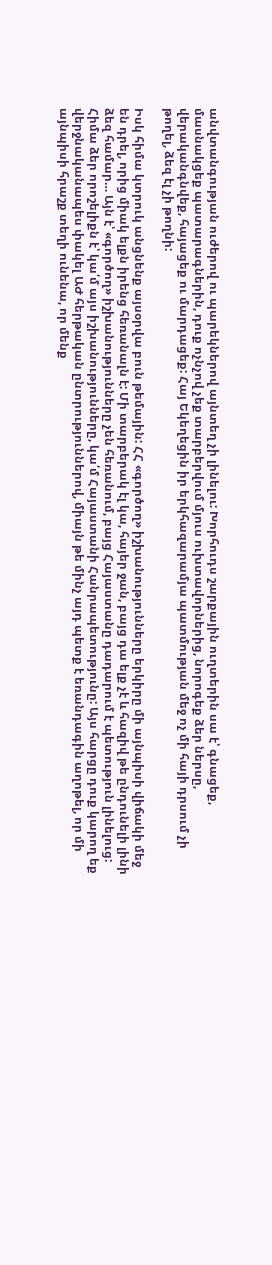անվտանգության ուժերով ու պարեկներով այնտեղ չի լինելու: Խորհուդս շարքային ուղտերին սա է՝ գնացեք, մասնակցեք պատարագներին, դուք ոչնչով չեք տարբերվում մյուս ուխտավորներից, նորոգեք ձեր ներսը, վերականգնվեք, հայացեք ու մարդացեք: Հայ Եկեղեցին իր երկհազարամյա պատմության մեջ ոչ մի հայի դրսում չի թողել, ձեզ էլ չի թողնի:

Իսկ հիմա կտրուկ անցնենք այսօրվա բուն թեմային: ՀՀ «գործող» իշխանությունները երկիրը մի այնպիսի վիճակի մեջ են դրել, որից միակ ելքն իրենց հեռանալն է: Մի տարբերակ էլ կա, հայեր ջան, բայց դա ելք չէ և հազիվ թե ընդունելի լինի ձեզ համար… Այն է՝ «գործող» իշխանությունները չեն հեռանում, բայց Հայաստանը դադարում է պետություն լինելուց: Հիմա ձեր որոշելիքն է՝ կա՛մ այս իշխանությունները, կա՛մ Հայաստանի Հանրապետությունը: Այս հարցը դուք կարող եք վերջնականապես փակել ԱԺ հերթական ընտրություններով, միայն թե մինչ այդ պետք է եռանդագին աղոթել, որ մի այնպիսի հրաշք տեղի ունենա, որ մենք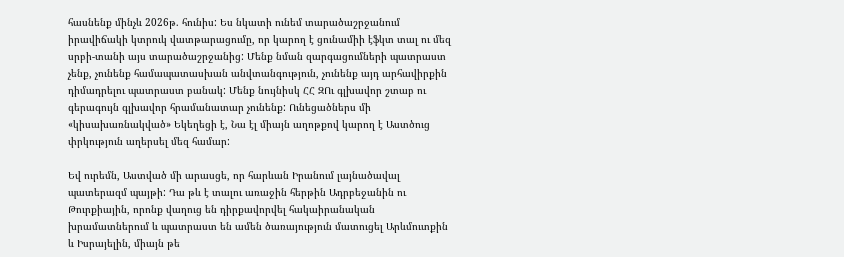հասնենք մինչև 2026թ. հունիս: Ես նկատի ունեմ տարածաշրջանում իրավիճակի կտրուկ վատթարացումը, որ կարող է ցունամիի էֆկտ տալ ու մեզ սրբի-տանի այս տարածաշրջանից: Մենք նման զարգացումների պատրաստ չենք, չունենք համապատասխան անվտանգություն, չունենք այդ արհավիրքին դիմադրելու պատրաստ բանակ: Մենք նույնիսկ ՀՀ ԶՈւ գլխավոր շտաբ ու գերագույն գլխավոր հրամանատար չունենք: Ունեցածներս մի «կիսախառնակված» Եկեղեցի է, Նա էլ միայն աղոթքով կարող է Աստծուց փրկություն աղերսել մեզ համար:

Եվ ուրեմն, Աստված մի արասցե, որ հարևան Իրանում լայնածավալ պատերազմ պայթի: Դա թև է տալու առաջին հերթին Ադրբեջանին ու Թուրքիային, որոնք վաղուց են դիրքավորվել հակաիրանական խրամատներում և պատրաստ են ամեն ծառայություն մատուցել Արևմուտքին և Իսրայելին, միայն թե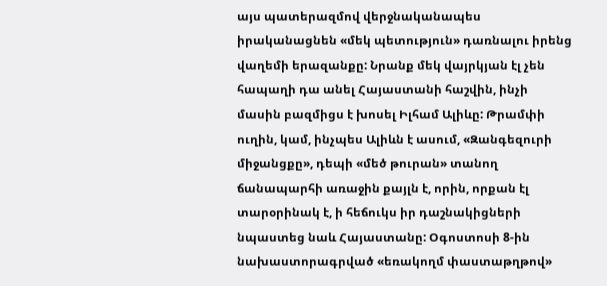այս պատերազմով վերջնականապես իրականացնեն «մեկ պետություն» դառնալու իրենց վաղեմի երազանքը: Նրանք մեկ վայրկյան էլ չեն հապաղի դա անել Հայաստանի հաշվին, ինչի մասին բազմիցս է խոսել Իլհամ Ալիևը: Թրամփի ուղին, կամ, ինչպես Ալիևն է ասում, «Զանգեզուրի միջանցքը», դեպի «մեծ թուրան» տանող ճանապարհի առաջին քայլն է, որին, որքան էլ տարօրինակ է, ի հեճուկս իր դաշնակիցների նպաստեց նաև Հայաստանը: Օգոստոսի 8-ին նախաստորագրված «եռակողմ փաստաթղթով»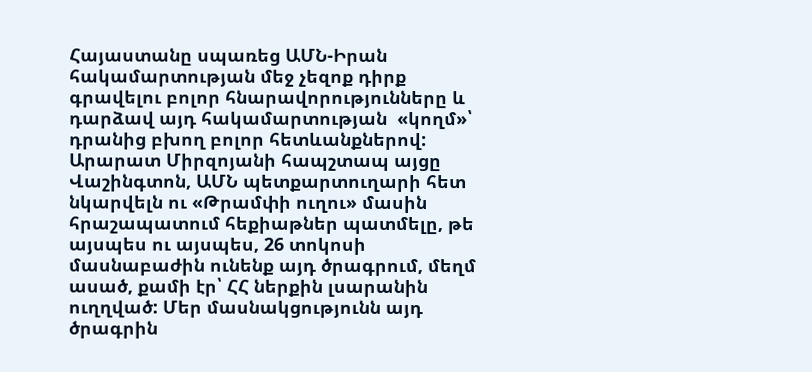Հայաստանը սպառեց ԱՄՆ-Իրան հակամարտության մեջ չեզոք դիրք գրավելու բոլոր հնարավորությունները և դարձավ այդ հակամարտության  «կողմ»՝ դրանից բխող բոլոր հետևանքներով: Արարատ Միրզոյանի հապշտապ այցը Վաշինգտոն, ԱՄՆ պետքարտուղարի հետ նկարվելն ու «Թրամփի ուղու» մասին հրաշապատում հեքիաթներ պատմելը, թե այսպես ու այսպես, 26 տոկոսի մասնաբաժին ունենք այդ ծրագրում, մեղմ ասած, քամի էր՝ ՀՀ ներքին լսարանին ուղղված: Մեր մասնակցությունն այդ ծրագրին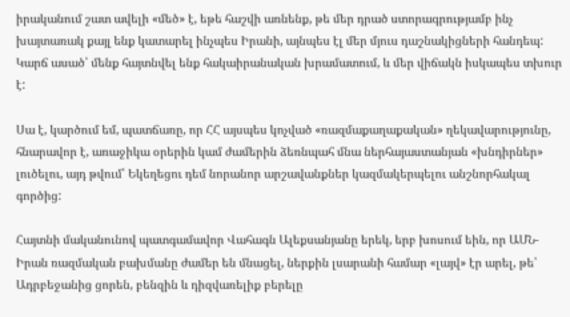իրականում շատ ավելի «մեծ» է, եթե հաշվի առնենք, թե մեր դրած ստորագրությամբ ինչ խայտառակ քայլ ենք կատարել ինչպես Իրանի, այնպես էլ մեր մյուս դաշնակիցների հանդեպ: Կարճ ասած՝ մենք հայտնվել ենք հակաիրանական խրամատում, և մեր վիճակն իսկապես տխուր է:

Սա է, կարծում եմ, պատճառը, որ ՀՀ այսպես կոչված «ռազմաքաղաքական» ղեկավարությունը, հնարավոր է, առաջիկա օրերին կամ ժամերին ձեռնպահ մնա ներհայաստանյան «խնդիրներ» լուծելու, այդ թվում՝ Եկեղեցու դեմ նորանոր արշավանքներ կազմակերպելու անշնորհակալ գործից:

Հայտնի մականունով պատգամավոր Վահագն Ալեքսանյանը երեկ, երբ խոսում եին, որ ԱՄՆ-Իրան ռազմական բախմանը ժամեր են մնացել, ներքին լսարանի համար «լայվ» էր արել, թե՝ Ադրբեջանից ցորեն, բենզին և դիզվառելիք բերելը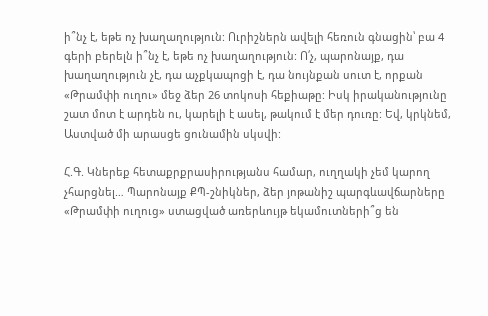ի՞նչ է, եթե ոչ խաղաղություն: Ուրիշներն ավելի հեռուն գնացին՝ բա 4 գերի բերելն ի՞նչ է, եթե ոչ խաղաղություն: Ո՛չ, պարոնայք, դա խաղաղություն չէ, դա աչքկապոցի է, դա նույնքան սուտ է, որքան «Թրամփի ուղու» մեջ ձեր 26 տոկոսի հեքիաթը: Իսկ իրականությունը շատ մոտ է արդեն ու, կարելի է ասել, թակում է մեր դուռը: Եվ, կրկնեմ, Աստված մի արասցե ցունամին սկսվի:

Հ.Գ. Կներեք հետաքրքրասիրությանս համար, ուղղակի չեմ կարող չհարցնել… Պարոնայք ՔՊ-շնիկներ, ձեր յոթանիշ պարգևավճարները «Թրամփի ուղուց» ստացված առերևույթ եկամուտների՞ց են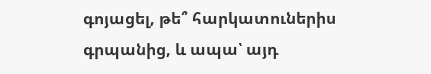գոյացել, թե՞ հարկատուներիս գրպանից, և ապա՝ այդ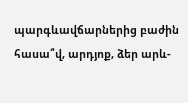պարգևավճարներից բաժին հասա՞վ, արդյոք, ձեր արև-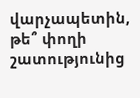վարչապետին, թե՞ փողի շատությունից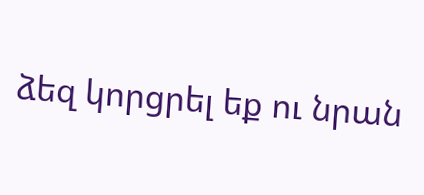ձեզ կորցրել եք ու նրան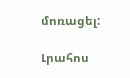մոռացել:

Լրահոս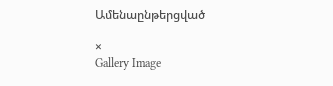Ամենաընթերցված

×
Gallery Image